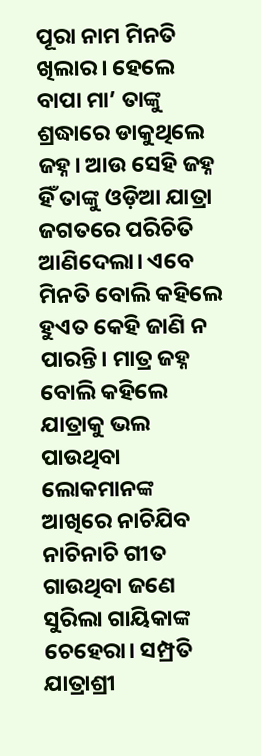ପୂରା ନାମ ମିନତି ଖିଲାର। ହେଲେ ବାପା ମା’ ତାଙ୍କୁ ଶ୍ରଦ୍ଧାରେ ଡାକୁଥିଲେ ଜହ୍ନ। ଆଉ ସେହି ଜହ୍ନ ହିଁ ତାଙ୍କୁ ଓଡ଼ିଆ ଯାତ୍ରା ଜଗତରେ ପରିଚିତି ଆଣିଦେଲା। ଏବେ ମିନତି ବୋଲି କହିଲେ ହୁଏତ କେହି ଜାଣି ନ ପାରନ୍ତି। ମାତ୍ର ଜହ୍ନ ବୋଲି କହିଲେ ଯାତ୍ରାକୁ ଭଲ ପାଉଥିବା ଲୋକମାନଙ୍କ ଆଖିରେ ନାଚିଯିବ ନାଚିନାଚି ଗୀତ ଗାଉଥିବା ଜଣେ ସୁରିଲା ଗାୟିକାଙ୍କ ଚେହେରା। ସମ୍ପ୍ରତି ଯାତ୍ରାଶ୍ରୀ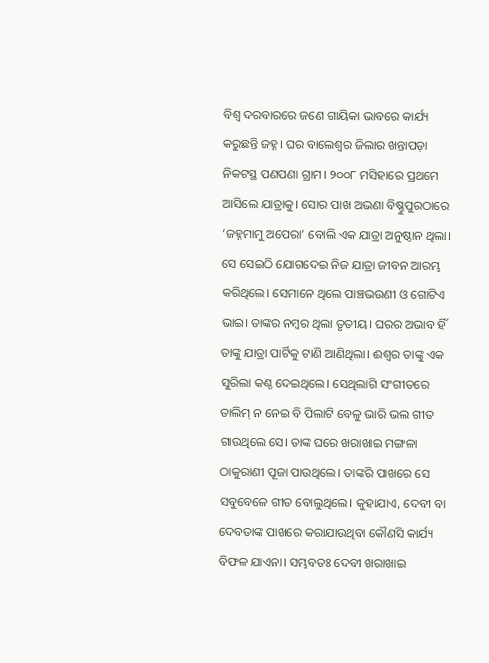ବିଶ୍ୱ ଦରବାରରେ ଜଣେ ଗାୟିକା ଭାବରେ କାର୍ଯ୍ୟ କରୁଛନ୍ତି ଜହ୍ନ। ଘର ବାଲେଶ୍ୱର ଜିଲାର ଖନ୍ତାପଡ଼ା ନିକଟସ୍ଥ ପଣପଣା ଗ୍ରାମ। ୨୦୦୮ ମସିହାରେ ପ୍ରଥମେ ଆସିଲେ ଯାତ୍ରାକୁ। ସୋର ପାଖ ଅଭଣା ବିଷ୍ଣୁପୁରଠାରେ ‘ଜହ୍ନମାମୁ ଅପେରା’ ବୋଲି ଏକ ଯାତ୍ରା ଅନୁଷ୍ଠାନ ଥିଲା। ସେ ସେଇଠି ଯୋଗଦେଇ ନିଜ ଯାତ୍ରା ଜୀବନ ଆରମ୍ଭ କରିଥିଲେ। ସେମାନେ ଥିଲେ ପାଞ୍ଚଭଉଣୀ ଓ ଗୋଟିଏ ଭାଇ। ତାଙ୍କର ନମ୍ବର ଥିଲା ତୃତୀୟ। ଘରର ଅଭାବ ହିଁ ତାଙ୍କୁ ଯାତ୍ରା ପାର୍ଟିକୁ ଟାଣି ଆଣିଥିଲା। ଈଶ୍ୱର ତାଙ୍କୁ ଏକ ସୁରିଲା କଣ୍ଠ ଦେଇଥିଲେ। ସେଥିଲାଗି ସଂଗୀତରେ ତାଲିମ୍ ନ ନେଇ ବି ପିଲାଟି ବେଳୁ ଭାରି ଭଲ ଗୀତ ଗାଉଥିଲେ ସେ। ତାଙ୍କ ଘରେ ଖରାଖାଇ ମଙ୍ଗଳା ଠାକୁରାଣୀ ପୂଜା ପାଉଥିଲେ। ତାଙ୍କରି ପାଖରେ ସେ ସବୁବେଳେ ଗୀତ ବୋଲୁଥିଲେ। କୁହାଯାଏ, ଦେବୀ ବା ଦେବତାଙ୍କ ପାଖରେ କରାଯାଉଥିବା କୌଣସି କାର୍ଯ୍ୟ ବିଫଳ ଯାଏନା। ସମ୍ଭବତଃ ଦେବୀ ଖରାଖାଇ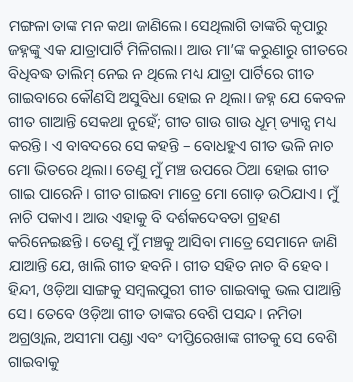ମଙ୍ଗଳା ତାଙ୍କ ମନ କଥା ଜାଣିଲେ। ସେଥିଲାଗି ତାଙ୍କରି କୃପାରୁ ଜହ୍ନଙ୍କୁ ଏକ ଯାତ୍ରାପାର୍ଟି ମିଳିଗଲା। ଆଉ ମା’ଙ୍କ କରୁଣାରୁ ଗୀତରେ ବିଧିବଦ୍ଧ ତାଲିମ୍ ନେଇ ନ ଥିଲେ ମଧ୍ୟ ଯାତ୍ରା ପାର୍ଟିରେ ଗୀତ ଗାଇବାରେ କୌଣସି ଅସୁବିଧା ହୋଇ ନ ଥିଲା। ଜହ୍ନ ଯେ କେବଳ ଗୀତ ଗାଆନ୍ତି ସେକଥା ନୁହେଁ; ଗୀତ ଗାଉ ଗାଉ ଧୂମ୍ ଡ୍ୟାନ୍ସ ମଧ୍ୟ କରନ୍ତି। ଏ ବାବଦରେ ସେ କହନ୍ତି – ବୋଧହୁଏ ଗୀତ ଭଳି ନାଚ ମୋ ଭିତରେ ଥିଲା। ତେଣୁ ମୁଁ ମଞ୍ଚ ଉପରେ ଠିଆ ହୋଇ ଗୀତ ଗାଇ ପାରେନି। ଗୀତ ଗାଇବା ମାତ୍ରେ ମୋ ଗୋଡ଼ ଉଠିଯାଏ। ମୁଁ ନାଚି ପକାଏ। ଆଉ ଏହାକୁ ବି ଦର୍ଶକଦେବତା ଗ୍ରହଣ କରିନେଇଛନ୍ତି। ତେଣୁ ମୁଁ ମଞ୍ଚକୁ ଆସିବା ମାତ୍ରେ ସେମାନେ ଜାଣି ଯାଆନ୍ତି ଯେ, ଖାଲି ଗୀତ ହବନି। ଗୀତ ସହିତ ନାଚ ବି ହେବ। ହିନ୍ଦୀ, ଓଡ଼ିଆ ସାଙ୍ଗକୁ ସମ୍ବଲପୁରୀ ଗୀତ ଗାଇବାକୁ ଭଲ ପାଆନ୍ତି ସେ। ତେବେ ଓଡ଼ିଆ ଗୀତ ତାଙ୍କର ବେଶି ପସନ୍ଦ। ନମିତା ଅଗ୍ରଓ୍ବାଲ, ଅସୀମା ପଣ୍ଡା ଏବଂ ଦୀପ୍ତିରେଖାଙ୍କ ଗୀତକୁ ସେ ବେଶି ଗାଇବାକୁ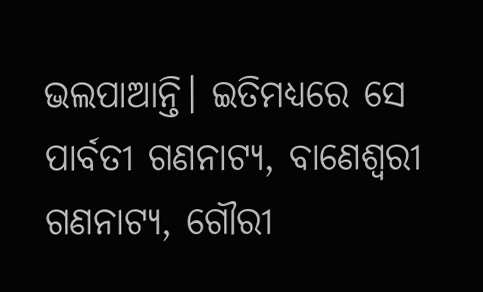ଭଲପାଆନ୍ତି। ଇତିମଧ୍ୟରେ ସେ ପାର୍ବତୀ ଗଣନାଟ୍ୟ, ବାଣେଶ୍ୱରୀ ଗଣନାଟ୍ୟ, ଗୌରୀ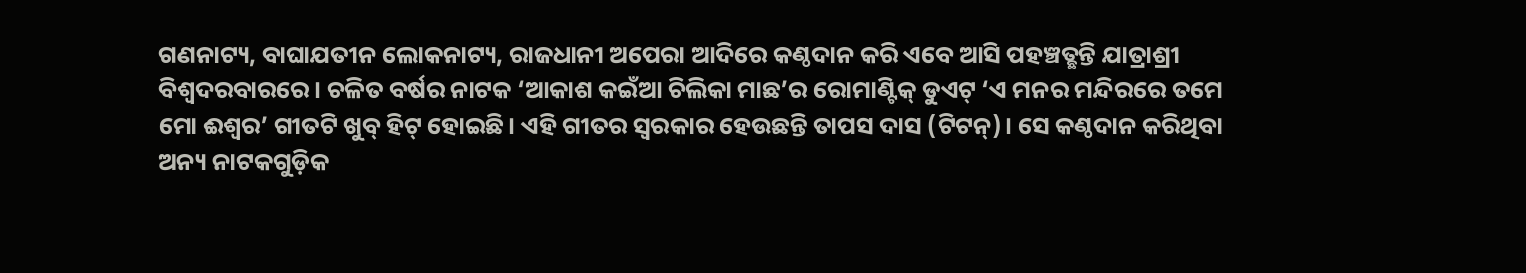ଗଣନାଟ୍ୟ, ବାଘାଯତୀନ ଲୋକନାଟ୍ୟ, ରାଜଧାନୀ ଅପେରା ଆଦିରେ କଣ୍ଠଦାନ କରି ଏବେ ଆସି ପହଞ୍ଚତ୍ଛନ୍ତି ଯାତ୍ରାଶ୍ରୀ ବିଶ୍ୱଦରବାରରେ। ଚଳିତ ବର୍ଷର ନାଟକ ‘ଆକାଶ କଇଁଆ ଚିଲିକା ମାଛ’ର ରୋମାଣ୍ଟିକ୍ ଡୁଏଟ୍ ‘ଏ ମନର ମନ୍ଦିରରେ ତମେ ମୋ ଈଶ୍ୱର’ ଗୀତଟି ଖୁବ୍ ହିଟ୍ ହୋଇଛି। ଏହି ଗୀତର ସ୍ବରକାର ହେଉଛନ୍ତି ତାପସ ଦାସ (ଟିଟନ୍)। ସେ କଣ୍ଠଦାନ କରିଥିବା ଅନ୍ୟ ନାଟକଗୁଡ଼ିକ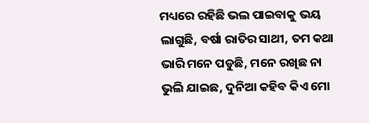ମଧ୍ୟରେ ରହିଛି ଭଲ ପାଇବାକୁ ଭୟ ଲାଗୁଛି, ବର୍ଷା ରାତିର ସାଥୀ, ତମ କଥା ଭାରି ମନେ ପଡୁଛି, ମନେ ରଖିଛ ନା ଭୁଲି ଯାଇଛ, ଦୁନିଆ କହିବ କିଏ ମୋ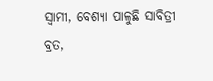ସ୍ବାମୀ, ବେଶ୍ୟା ପାଳୁଛି ସାବିତ୍ରୀ ବ୍ରତ,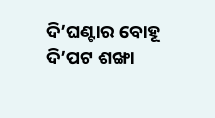ଦି’ଘଣ୍ଟାର ବୋହୂ ଦି’ପଟ ଶଙ୍ଖା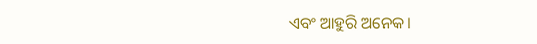ଏବଂ ଆହୁରି ଅନେକ।